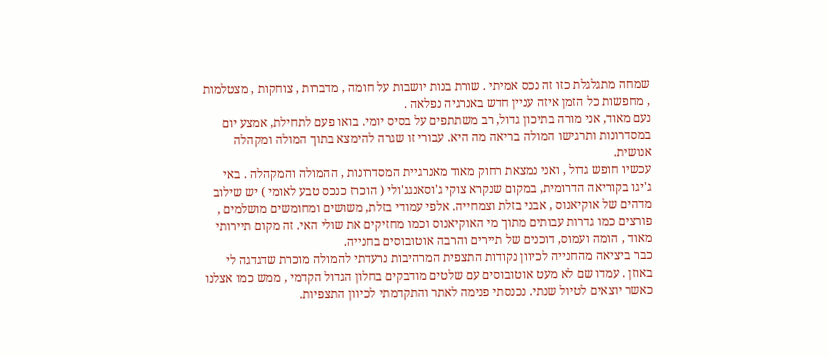שמחה מתגלגלת כזו זה נכס אמיתי . שורת בנות יושבות על חומה , מדברות , צוחקות , מצטלמות , מחפשות כל הזמן איזה עניין חדש באנרגיה נפלאה .
נעם מאוד, אני מורה בתיכון גדול, רב משתתפים על בסיס יומי. בואו פעם לתחילת, אמצע יום במסדרונות ותרגישו המולה בריאה מה היא. עבורי זו שגרה להימצא בתוך המולה ומקהלה אנושית.
עכשיו חופש גדול , ואני נמצאת רחוק מאוד מאנרגיית המסדרונות , ההמולה והמקהלה . באי ג'יגו בקוריאה הדרומית, במקום שנקרא צוקי ג'וסאנגג'ולי ( הוכרז כנכס טבע לאומי ) יש שילוב מדהים של אוקיאנוס , אבני בזלת וצמחייה. אלפי עמודי בזלת, משושים ומחומשים מושלמים , פורצים כמו גדרות עבותים מתוך מי האוקיאנוס וכמו מחזיקים את שולי האי. זה מקום תיירותי מאוד , הומה ועמוס, דוכנים של תיירים והרבה אוטובוסים בחנייה.
כבר ביציאה מהחנייה לכיוון נקודות התצפית המרהיבות נרעדתי להמולה מוכרת שדגדגה לי באוזן . עמדו שם לא מעט אוטובוסים עם שלטים מודבקים בחלון הגדול הקדמי , ממש כמו אצלנו כאשר יוצאים לטיול שנתי. נכנסתי פנימה לאתר והתקדמתי לכיוון התצפיות.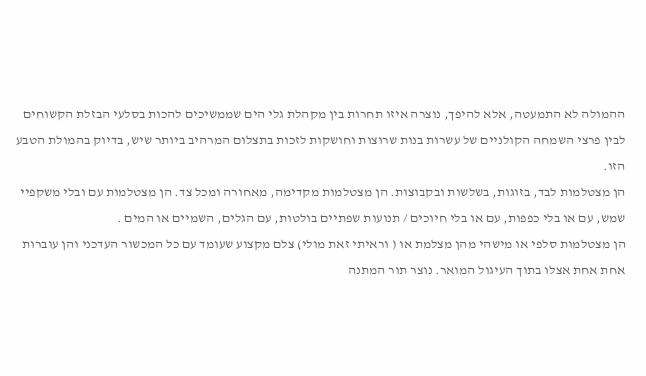ההמולה לא התמעטה, אלא להיפך, נוצרה איזו תחרות בין מקהלת גלי הים שממשיכים להכות בסלעי הבזלת הקשוחים לבין פרצי השמחה הקולניים של עשרות בנות שרוצות וחושקות לזכות בתצלום המרהיב ביותר שיש, בדיוק בהמולת הטבע הזו.
הן מצטלמות לבד, בזוגות, בשלשות ובקבוצות. הן מצטלמות מקדימה, מאחורה ומכל צד. הן מצטלמות עם ובלי משקפיי שמש, עם או בלי כפפות, עם או בלי חיוכים / תנועות שפתיים בולטות, עם הגלים, השמיים או המים .
הן מצטלמות סלפי או מישהי מהן מצלמת או ( וראיתי זאת מולי) צלם מקצוע שעומד עם כל המכשור העדכני והן עוברות אחת אחת אצלו בתוך העיגול המואר. נוצר תור המתנה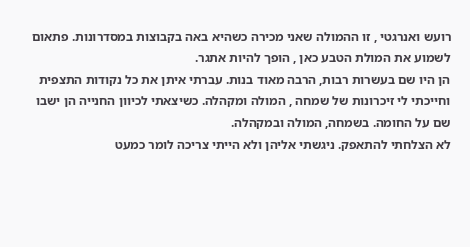רועש ואנרגטי , זו ההמולה שאני מכירה כשהיא באה בקבוצות במסדרונות. פתאום לשמוע את המולת הטבע כאן , הופך להיות אתגר.
הן היו שם בעשרות רבות, הרבה מאוד בנות. עברתי איתן את כל נקודות התצפית וחייכתי לי זיכרונות של שמחה , המולה ומקהלה. כשיצאתי לכיוון החנייה הן ישבו שם על החומה. בשמחה, המולה ובמקהלה.
לא הצלחתי להתאפק. ניגשתי אליהן ולא הייתי צריכה לומר כמעט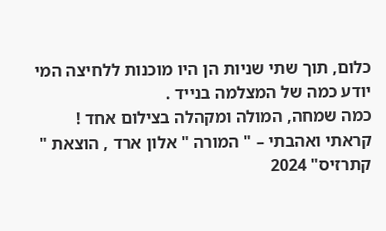כלום, תוך שתי שניות הן היו מוכנות ללחיצה המי יודע כמה של המצלמה בנייד .
כמה שמחה, המולה ומקהלה בצילום אחד !
קראתי ואהבתי – " המורה " אלון ארד , הוצאת " קתרזיס" 2024